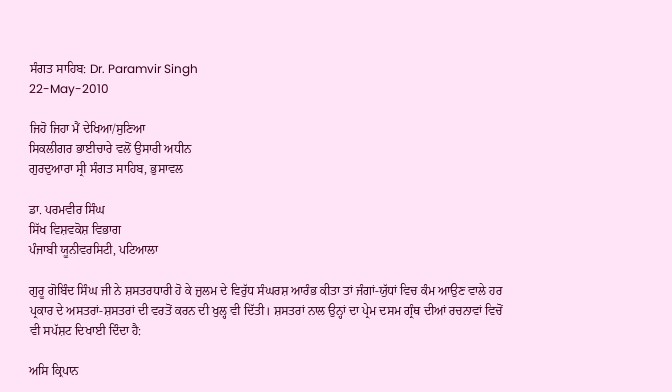ਸੰਗਤ ਸਾਹਿਬ: Dr. Paramvir Singh
22-May-2010

ਜਿਹੋ ਜਿਹਾ ਮੈਂ ਦੇਖਿਆ/ਸੁਣਿਆ
ਸਿਕਲੀਗਰ ਭਾਈਚਾਰੇ ਵਲੋਂ ਉਸਾਰੀ ਅਧੀਨ
ਗੁਰਦੁਆਰਾ ਸ੍ਰੀ ਸੰਗਤ ਸਾਹਿਬ, ਭੁਸਾਵਲ

ਡਾ. ਪਰਮਵੀਰ ਸਿੰਘ
ਸਿੱਖ ਵਿਸ਼ਵਕੋਸ਼ ਵਿਭਾਗ
ਪੰਜਾਬੀ ਯੂਨੀਵਰਸਿਟੀ, ਪਟਿਆਲਾ

ਗੁਰੂ ਗੋਬਿੰਦ ਸਿੰਘ ਜੀ ਨੇ ਸ਼ਸਤਰਧਾਰੀ ਹੋ ਕੇ ਜ਼ੁਲਮ ਦੇ ਵਿਰੁੱਧ ਸੰਘਰਸ਼ ਆਰੰਭ ਕੀਤਾ ਤਾਂ ਜੰਗਾਂ-ਯੁੱਧਾਂ ਵਿਚ ਕੰਮ ਆਉਣ ਵਾਲੇ ਹਰ ਪ੍ਰਕਾਰ ਦੇ ਅਸਤਰਾਂ-ਸ਼ਸਤਰਾਂ ਦੀ ਵਰਤੋਂ ਕਰਨ ਦੀ ਖੁਲ੍ਹ ਵੀ ਦਿੱਤੀ। ਸ਼ਸਤਰਾਂ ਨਾਲ ਉਨ੍ਹਾਂ ਦਾ ਪ੍ਰੇਮ ਦਸਮ ਗ੍ਰੰਥ ਦੀਆਂ ਰਚਨਾਵਾਂ ਵਿਚੋਂ ਵੀ ਸਪੱਸ਼ਟ ਦਿਖਾਈ ਦਿੰਦਾ ਹੈ:

ਅਸਿ ਕ੍ਰਿਪਾਨ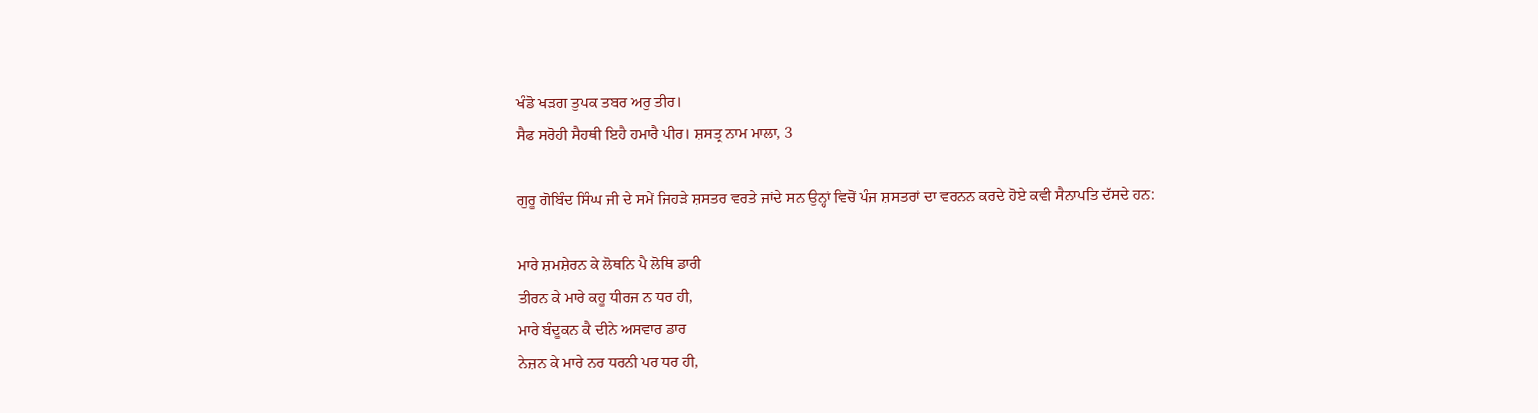ਖੰਡੋ ਖੜਗ ਤੁਪਕ ਤਬਰ ਅਰੁ ਤੀਰ।
ਸੈਫ ਸਰੋਹੀ ਸੈਹਥੀ ਇਹੈ ਹਮਾਰੈ ਪੀਰ। ਸ਼ਸਤ੍ਰ ਨਾਮ ਮਾਲਾ, 3

ਗੁਰੂ ਗੋਬਿੰਦ ਸਿੰਘ ਜੀ ਦੇ ਸਮੇਂ ਜਿਹੜੇ ਸ਼ਸਤਰ ਵਰਤੇ ਜਾਂਦੇ ਸਨ ਉਨ੍ਹਾਂ ਵਿਚੋਂ ਪੰਜ ਸ਼ਸਤਰਾਂ ਦਾ ਵਰਨਨ ਕਰਦੇ ਹੋਏ ਕਵੀ ਸੈਨਾਪਤਿ ਦੱਸਦੇ ਹਨ:

ਮਾਰੇ ਸ਼ਮਸ਼ੇਰਨ ਕੇ ਲੋਥਨਿ ਪੈ ਲੋਥਿ ਡਾਰੀ
ਤੀਰਨ ਕੇ ਮਾਰੇ ਕਹੂ ਧੀਰਜ ਨ ਧਰ ਹੀ,
ਮਾਰੇ ਬੰਦੂਕਨ ਕੈ ਦੀਨੇ ਅਸਵਾਰ ਡਾਰ
ਨੇਜ਼ਨ ਕੇ ਮਾਰੇ ਨਰ ਧਰਨੀ ਪਰ ਧਰ ਹੀ,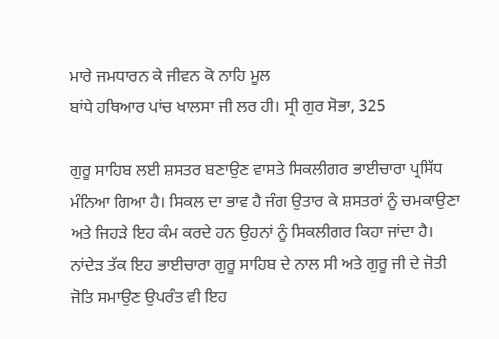ਮਾਰੇ ਜਮਧਾਰਨ ਕੇ ਜੀਵਨ ਕੋ ਨਾਹਿ ਮੂਲ
ਬਾਂਧੇ ਹਥਿਆਰ ਪਾਂਚ ਖਾਲਸਾ ਜੀ ਲਰ ਹੀ। ਸ੍ਰੀ ਗੁਰ ਸੋਭਾ, 325

ਗੁਰੂ ਸਾਹਿਬ ਲਈ ਸ਼ਸਤਰ ਬਣਾਉਣ ਵਾਸਤੇ ਸਿਕਲੀਗਰ ਭਾਈਚਾਰਾ ਪ੍ਰਸਿੱਧ ਮੰਨਿਆ ਗਿਆ ਹੈ। ਸਿਕਲ ਦਾ ਭਾਵ ਹੈ ਜੰਗ ਉਤਾਰ ਕੇ ਸ਼ਸਤਰਾਂ ਨੂੰ ਚਮਕਾਉਣਾ ਅਤੇ ਜਿਹੜੇ ਇਹ ਕੰਮ ਕਰਦੇ ਹਨ ਉਹਨਾਂ ਨੂੰ ਸਿਕਲੀਗਰ ਕਿਹਾ ਜਾਂਦਾ ਹੈ। ਨਾਂਦੇੜ ਤੱਕ ਇਹ ਭਾਈਚਾਰਾ ਗੁਰੂ ਸਾਹਿਬ ਦੇ ਨਾਲ ਸੀ ਅਤੇ ਗੁਰੂ ਜੀ ਦੇ ਜੋਤੀ ਜੋਤਿ ਸਮਾਉਣ ਉਪਰੰਤ ਵੀ ਇਹ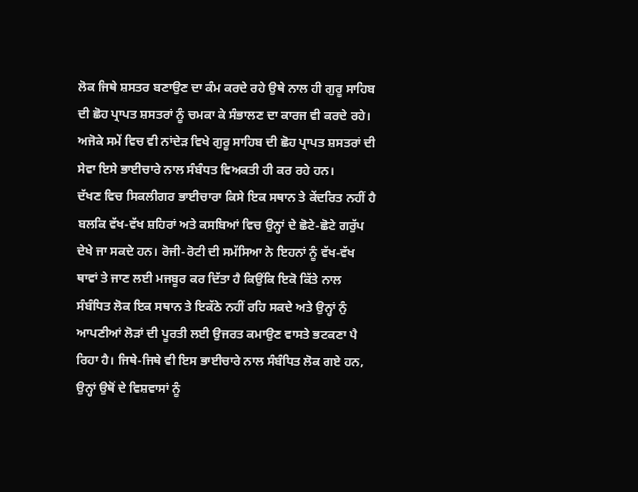ਲੋਕ ਜਿਥੇ ਸ਼ਸਤਰ ਬਣਾਉਣ ਦਾ ਕੰਮ ਕਰਦੇ ਰਹੇ ਉਥੇ ਨਾਲ ਹੀ ਗੁਰੂ ਸਾਹਿਬ ਦੀ ਛੋਹ ਪ੍ਰਾਪਤ ਸ਼ਸਤਰਾਂ ਨੂੰ ਚਮਕਾ ਕੇ ਸੰਭਾਲਣ ਦਾ ਕਾਰਜ ਵੀ ਕਰਦੇ ਰਹੇ। ਅਜੋਕੇ ਸਮੇਂ ਵਿਚ ਵੀ ਨਾਂਦੇੜ ਵਿਖੇ ਗੁਰੂ ਸਾਹਿਬ ਦੀ ਛੋਹ ਪ੍ਰਾਪਤ ਸ਼ਸਤਰਾਂ ਦੀ ਸੇਵਾ ਇਸੇ ਭਾਈਚਾਰੇ ਨਾਲ ਸੰਬੰਧਤ ਵਿਅਕਤੀ ਹੀ ਕਰ ਰਹੇ ਹਨ।
ਦੱਖਣ ਵਿਚ ਸਿਕਲੀਗਰ ਭਾਈਚਾਰਾ ਕਿਸੇ ਇਕ ਸਥਾਨ ਤੇ ਕੇਂਦਰਿਤ ਨਹੀਂ ਹੈ ਬਲਕਿ ਵੱਖ-ਵੱਖ ਸ਼ਹਿਰਾਂ ਅਤੇ ਕਸਬਿਆਂ ਵਿਚ ਉਨ੍ਹਾਂ ਦੇ ਛੋਟੇ-ਛੋਟੇ ਗਰੁੱਪ ਦੇਖੇ ਜਾ ਸਕਦੇ ਹਨ। ਰੋਜੀ-ਰੋਟੀ ਦੀ ਸਮੱਸਿਆ ਨੇ ਇਹਨਾਂ ਨੂੰ ਵੱਖ-ਵੱਖ ਥਾਵਾਂ ਤੇ ਜਾਣ ਲਈ ਮਜਬੂਰ ਕਰ ਦਿੱਤਾ ਹੈ ਕਿਉਂਕਿ ਇਕੋ ਕਿੱਤੇ ਨਾਲ ਸੰਬੰਧਿਤ ਲੋਕ ਇਕ ਸਥਾਨ ਤੇ ਇਕੱਠੇ ਨਹੀਂ ਰਹਿ ਸਕਦੇ ਅਤੇ ਉਨ੍ਹਾਂ ਨੁੰ ਆਪਣੀਆਂ ਲੋੜਾਂ ਦੀ ਪੂਰਤੀ ਲਈ ਉਜਰਤ ਕਮਾਉਣ ਵਾਸਤੇ ਭਟਕਣਾ ਪੈ ਰਿਹਾ ਹੈ। ਜਿਥੇ-ਜਿਥੇ ਵੀ ਇਸ ਭਾਈਚਾਰੇ ਨਾਲ ਸੰਬੰਧਿਤ ਲੋਕ ਗਏ ਹਨ, ਉਨ੍ਹਾਂ ਉਥੋਂ ਦੇ ਵਿਸ਼ਵਾਸਾਂ ਨੂੰ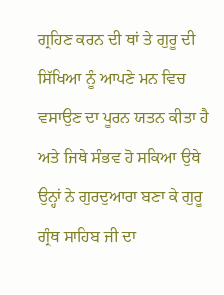ਗ੍ਰਹਿਣ ਕਰਨ ਦੀ ਥਾਂ ਤੇ ਗੁਰੂ ਦੀ ਸਿੱਖਿਆ ਨੂੰ ਆਪਣੇ ਮਨ ਵਿਚ ਵਸਾਉਣ ਦਾ ਪੂਰਨ ਯਤਨ ਕੀਤਾ ਹੈ ਅਤੇ ਜਿਥੇ ਸੰਭਵ ਹੋ ਸਕਿਆ ਉਥੇ ਉਨ੍ਹਾਂ ਨੇ ਗੁਰਦੁਆਰਾ ਬਣਾ ਕੇ ਗੁਰੂ ਗ੍ਰੰਥ ਸਾਹਿਬ ਜੀ ਦਾ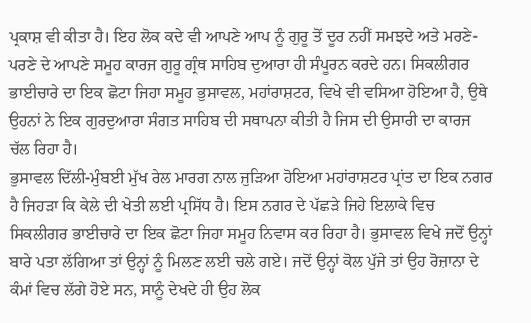ਪ੍ਰਕਾਸ਼ ਵੀ ਕੀਤਾ ਹੈ। ਇਹ ਲੋਕ ਕਦੇ ਵੀ ਆਪਣੇ ਆਪ ਨੂੰ ਗੁਰੂ ਤੋਂ ਦੂਰ ਨਹੀਂ ਸਮਝਦੇ ਅਤੇ ਮਰਣੇ-ਪਰਣੇ ਦੇ ਆਪਣੇ ਸਮੂਹ ਕਾਰਜ ਗੁਰੂ ਗ੍ਰੰਥ ਸਾਹਿਬ ਦੁਆਰਾ ਹੀ ਸੰਪੂਰਨ ਕਰਦੇ ਹਨ। ਸਿਕਲੀਗਰ ਭਾਈਚਾਰੇ ਦਾ ਇਕ ਛੋਟਾ ਜਿਹਾ ਸਮੂਹ ਭੁਸਾਵਲ, ਮਹਾਂਰਾਸ਼ਟਰ, ਵਿਖੇ ਵੀ ਵਸਿਆ ਹੋਇਆ ਹੈ, ਉਥੇ ਉਹਨਾਂ ਨੇ ਇਕ ਗੁਰਦੁਆਰਾ ਸੰਗਤ ਸਾਹਿਬ ਦੀ ਸਥਾਪਨਾ ਕੀਤੀ ਹੈ ਜਿਸ ਦੀ ਉਸਾਰੀ ਦਾ ਕਾਰਜ ਚੱਲ ਰਿਹਾ ਹੈ।
ਭੁਸਾਵਲ ਦਿੱਲੀ-ਮੁੰਬਈ ਮੁੱਖ ਰੇਲ ਮਾਰਗ ਨਾਲ ਜੁੜਿਆ ਹੋਇਆ ਮਹਾਂਰਾਸ਼ਟਰ ਪ੍ਰਾਂਤ ਦਾ ਇਕ ਨਗਰ ਹੈ ਜਿਹੜਾ ਕਿ ਕੇਲੇ ਦੀ ਖੇਤੀ ਲਈ ਪ੍ਰਸਿੱਧ ਹੈ। ਇਸ ਨਗਰ ਦੇ ਪੱਛੜੇ ਜਿਹੇ ਇਲਾਕੇ ਵਿਚ ਸਿਕਲੀਗਰ ਭਾਈਚਾਰੇ ਦਾ ਇਕ ਛੋਟਾ ਜਿਹਾ ਸਮੂਹ ਨਿਵਾਸ ਕਰ ਰਿਹਾ ਹੈ। ਭੁਸਾਵਲ ਵਿਖੇ ਜਦੋਂ ਉਨ੍ਹਾਂ ਬਾਰੇ ਪਤਾ ਲੱਗਿਆ ਤਾਂ ਉਨ੍ਹਾਂ ਨੂੰ ਮਿਲਣ ਲਈ ਚਲੇ ਗਏ। ਜਦੋਂ ਉਨ੍ਹਾਂ ਕੋਲ ਪੁੱਜੇ ਤਾਂ ਉਹ ਰੋਜ਼ਾਨਾ ਦੇ ਕੰਮਾਂ ਵਿਚ ਲੱਗੇ ਹੋਏ ਸਨ, ਸਾਨੂੰ ਦੇਖਦੇ ਹੀ ਉਹ ਲੋਕ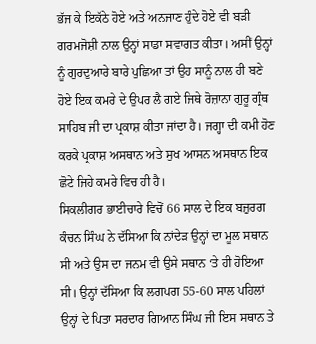ਭੱਜ ਕੇ ਇਕੱਠੇ ਹੋਏ ਅਤੇ ਅਨਜਾਣ ਹੁੰਦੇ ਹੋਏ ਵੀ ਬੜੀ ਗਰਮਜੋਸ਼ੀ ਨਾਲ ਉਨ੍ਹਾਂ ਸਾਡਾ ਸਵਾਗਤ ਕੀਤਾ। ਅਸੀਂ ਉਨ੍ਹਾਂ ਨੂੰ ਗੁਰਦੁਆਰੇ ਬਾਰੇ ਪੁਛਿਆ ਤਾਂ ਉਹ ਸਾਨੂੰ ਨਾਲ ਹੀ ਬਣੇ ਹੋਏ ਇਕ ਕਮਰੇ ਦੇ ਉਪਰ ਲੈ ਗਏ ਜਿਥੇ ਰੋਜ਼ਾਨਾ ਗੁਰੂ ਗ੍ਰੰਥ ਸਾਹਿਬ ਜੀ ਦਾ ਪ੍ਰਕਾਸ਼ ਕੀਤਾ ਜਾਂਦਾ ਹੈ। ਜਗ੍ਹਾ ਦੀ ਕਮੀ ਹੋਣ ਕਰਕੇ ਪ੍ਰਕਾਸ਼ ਅਸਥਾਨ ਅਤੇ ਸੁਖ ਆਸਨ ਅਸਥਾਨ ਇਕ ਛੋਟੇ ਜਿਹੇ ਕਮਰੇ ਵਿਚ ਹੀ ਹੈ।
ਸਿਕਲੀਗਰ ਭਾਈਚਾਰੇ ਵਿਚੋਂ 66 ਸਾਲ ਦੇ ਇਕ ਬਜ਼ੁਰਗ ਕੰਚਨ ਸਿੰਘ ਨੇ ਦੱਸਿਆ ਕਿ ਨਾਂਦੇੜ ਉਨ੍ਹਾਂ ਦਾ ਮੂਲ ਸਥਾਨ ਸੀ ਅਤੇ ਉਸ ਦਾ ਜਨਮ ਵੀ ਉਸੇ ਸਥਾਨ ‘ਤੇ ਹੀ ਹੋਇਆ ਸੀ। ਉਨ੍ਹਾਂ ਦੱਸਿਆ ਕਿ ਲਗਪਗ 55-60 ਸਾਲ ਪਹਿਲਾਂ ਉਨ੍ਹਾਂ ਦੇ ਪਿਤਾ ਸਰਦਾਰ ਗਿਆਨ ਸਿੰਘ ਜੀ ਇਸ ਸਥਾਨ ਤੇ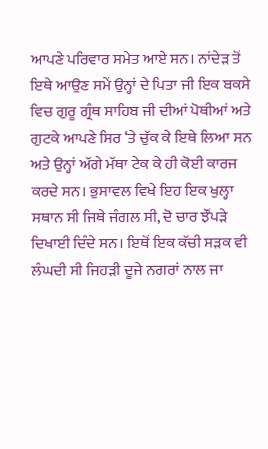ਆਪਣੇ ਪਰਿਵਾਰ ਸਮੇਤ ਆਏ ਸਨ। ਨਾਂਦੇੜ ਤੋਂ ਇਥੇ ਆਉਣ ਸਮੇਂ ਉਨ੍ਹਾਂ ਦੇ ਪਿਤਾ ਜੀ ਇਕ ਬਕਸੇ ਵਿਚ ਗੁਰੂ ਗ੍ਰੰਥ ਸਾਹਿਬ ਜੀ ਦੀਆਂ ਪੋਥੀਆਂ ਅਤੇ ਗੁਟਕੇ ਆਪਣੇ ਸਿਰ ‘ਤੇ ਚੁੱਕ ਕੇ ਇਥੇ ਲਿਆ ਸਨ ਅਤੇ ਉਨ੍ਹਾਂ ਅੱਗੇ ਮੱਥਾ ਟੇਕ ਕੇ ਹੀ ਕੋਈ ਕਾਰਜ ਕਰਦੇ ਸਨ। ਭੁਸਾਵਲ ਵਿਖੇ ਇਹ ਇਕ ਖੁਲ੍ਹਾ ਸਥਾਨ ਸੀ ਜਿਥੇ ਜੰਗਲ ਸੀ, ਦੋ ਚਾਰ ਝੌਂਪੜੇ ਦਿਖਾਈ ਦਿੰਦੇ ਸਨ। ਇਥੋਂ ਇਕ ਕੱਚੀ ਸੜਕ ਵੀ ਲੰਘਦੀ ਸੀ ਜਿਹੜੀ ਦੂਜੇ ਨਗਰਾਂ ਨਾਲ ਜਾ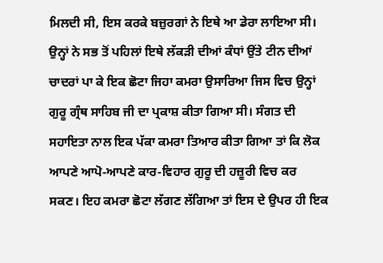ਮਿਲਦੀ ਸੀ, ਇਸ ਕਰਕੇ ਬਜ਼ੁਰਗਾਂ ਨੇ ਇਥੇ ਆ ਡੇਰਾ ਲਾਇਆ ਸੀ। ਉਨ੍ਹਾਂ ਨੇ ਸਭ ਤੋਂ ਪਹਿਲਾਂ ਇਥੇ ਲੱਕੜੀ ਦੀਆਂ ਕੰਧਾਂ ਉਂਤੇ ਟੀਨ ਦੀਆਂ ਚਾਦਰਾਂ ਪਾ ਕੇ ਇਕ ਛੋਟਾ ਜਿਹਾ ਕਮਰਾ ਉਸਾਰਿਆ ਜਿਸ ਵਿਚ ਉਨ੍ਹਾਂ ਗੁਰੂ ਗ੍ਰੰਥ ਸਾਹਿਬ ਜੀ ਦਾ ਪ੍ਰਕਾਸ਼ ਕੀਤਾ ਗਿਆ ਸੀ। ਸੰਗਤ ਦੀ ਸਹਾਇਤਾ ਨਾਲ ਇਕ ਪੱਕਾ ਕਮਰਾ ਤਿਆਰ ਕੀਤਾ ਗਿਆ ਤਾਂ ਕਿ ਲੋਕ ਆਪਣੇ ਆਪੋ-ਆਪਣੇ ਕਾਰ-ਵਿਹਾਰ ਗੁਰੂ ਦੀ ਹਜ਼ੂਰੀ ਵਿਚ ਕਰ ਸਕਣ। ਇਹ ਕਮਰਾ ਛੋਟਾ ਲੱਗਣ ਲੱਗਿਆ ਤਾਂ ਇਸ ਦੇ ਉਪਰ ਹੀ ਇਕ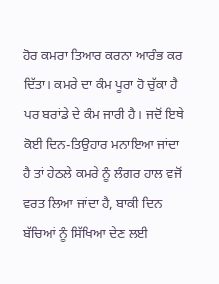ਹੋਰ ਕਮਰਾ ਤਿਆਰ ਕਰਨਾ ਆਰੰਭ ਕਰ ਦਿੱਤਾ। ਕਮਰੇ ਦਾ ਕੰਮ ਪੂਰਾ ਹੋ ਚੁੱਕਾ ਹੈ ਪਰ ਬਰਾਂਡੇ ਦੇ ਕੰਮ ਜਾਰੀ ਹੈ। ਜਦੋਂ ਇਥੇ ਕੋਈ ਦਿਨ-ਤਿਉਹਾਰ ਮਨਾਇਆ ਜਾਂਦਾ ਹੈ ਤਾਂ ਹੇਠਲੇ ਕਮਰੇ ਨੂੰ ਲੰਗਰ ਹਾਲ ਵਜੋਂ ਵਰਤ ਲਿਆ ਜਾਂਦਾ ਹੈ, ਬਾਕੀ ਦਿਨ ਬੱਚਿਆਂ ਨੂੰ ਸਿੱਖਿਆ ਦੇਣ ਲਈ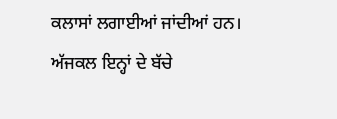ਕਲਾਸਾਂ ਲਗਾਈਆਂ ਜਾਂਦੀਆਂ ਹਨ। ਅੱਜਕਲ ਇਨ੍ਹਾਂ ਦੇ ਬੱਚੇ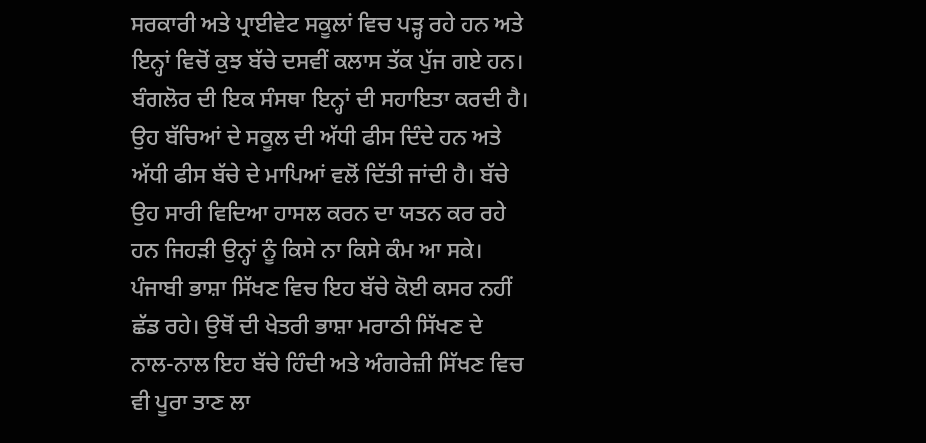ਸਰਕਾਰੀ ਅਤੇ ਪ੍ਰਾਈਵੇਟ ਸਕੂਲਾਂ ਵਿਚ ਪੜ੍ਹ ਰਹੇ ਹਨ ਅਤੇ ਇਨ੍ਹਾਂ ਵਿਚੋਂ ਕੁਝ ਬੱਚੇ ਦਸਵੀਂ ਕਲਾਸ ਤੱਕ ਪੁੱਜ ਗਏ ਹਨ। ਬੰਗਲੋਰ ਦੀ ਇਕ ਸੰਸਥਾ ਇਨ੍ਹਾਂ ਦੀ ਸਹਾਇਤਾ ਕਰਦੀ ਹੈ। ਉਹ ਬੱਚਿਆਂ ਦੇ ਸਕੂਲ ਦੀ ਅੱਧੀ ਫੀਸ ਦਿੰਦੇ ਹਨ ਅਤੇ ਅੱਧੀ ਫੀਸ ਬੱਚੇ ਦੇ ਮਾਪਿਆਂ ਵਲੋਂ ਦਿੱਤੀ ਜਾਂਦੀ ਹੈ। ਬੱਚੇ ਉਹ ਸਾਰੀ ਵਿਦਿਆ ਹਾਸਲ ਕਰਨ ਦਾ ਯਤਨ ਕਰ ਰਹੇ ਹਨ ਜਿਹੜੀ ਉਨ੍ਹਾਂ ਨੂੰ ਕਿਸੇ ਨਾ ਕਿਸੇ ਕੰਮ ਆ ਸਕੇ। ਪੰਜਾਬੀ ਭਾਸ਼ਾ ਸਿੱਖਣ ਵਿਚ ਇਹ ਬੱਚੇ ਕੋਈ ਕਸਰ ਨਹੀਂ ਛੱਡ ਰਹੇ। ਉਥੋਂ ਦੀ ਖੇਤਰੀ ਭਾਸ਼ਾ ਮਰਾਠੀ ਸਿੱਖਣ ਦੇ ਨਾਲ-ਨਾਲ ਇਹ ਬੱਚੇ ਹਿੰਦੀ ਅਤੇ ਅੰਗਰੇਜ਼ੀ ਸਿੱਖਣ ਵਿਚ ਵੀ ਪੂਰਾ ਤਾਣ ਲਾ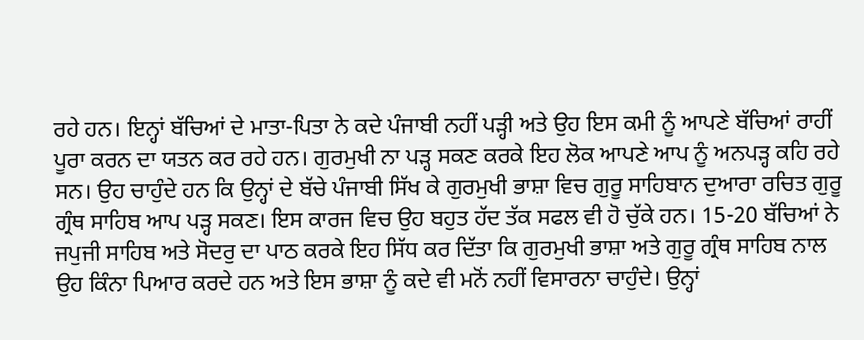ਰਹੇ ਹਨ। ਇਨ੍ਹਾਂ ਬੱਚਿਆਂ ਦੇ ਮਾਤਾ-ਪਿਤਾ ਨੇ ਕਦੇ ਪੰਜਾਬੀ ਨਹੀਂ ਪੜ੍ਹੀ ਅਤੇ ਉਹ ਇਸ ਕਮੀ ਨੂੰ ਆਪਣੇ ਬੱਚਿਆਂ ਰਾਹੀਂ ਪੂਰਾ ਕਰਨ ਦਾ ਯਤਨ ਕਰ ਰਹੇ ਹਨ। ਗੁਰਮੁਖੀ ਨਾ ਪੜ੍ਹ ਸਕਣ ਕਰਕੇ ਇਹ ਲੋਕ ਆਪਣੇ ਆਪ ਨੂੰ ਅਨਪੜ੍ਹ ਕਹਿ ਰਹੇ ਸਨ। ਉਹ ਚਾਹੁੰਦੇ ਹਨ ਕਿ ਉਨ੍ਹਾਂ ਦੇ ਬੱਚੇ ਪੰਜਾਬੀ ਸਿੱਖ ਕੇ ਗੁਰਮੁਖੀ ਭਾਸ਼ਾ ਵਿਚ ਗੁਰੂ ਸਾਹਿਬਾਨ ਦੁਆਰਾ ਰਚਿਤ ਗੁਰੂ ਗ੍ਰੰਥ ਸਾਹਿਬ ਆਪ ਪੜ੍ਹ ਸਕਣ। ਇਸ ਕਾਰਜ ਵਿਚ ਉਹ ਬਹੁਤ ਹੱਦ ਤੱਕ ਸਫਲ ਵੀ ਹੋ ਚੁੱਕੇ ਹਨ। 15-20 ਬੱਚਿਆਂ ਨੇ ਜਪੁਜੀ ਸਾਹਿਬ ਅਤੇ ਸੋਦਰੁ ਦਾ ਪਾਠ ਕਰਕੇ ਇਹ ਸਿੱਧ ਕਰ ਦਿੱਤਾ ਕਿ ਗੁਰਮੁਖੀ ਭਾਸ਼ਾ ਅਤੇ ਗੁਰੂ ਗ੍ਰੰਥ ਸਾਹਿਬ ਨਾਲ ਉਹ ਕਿੰਨਾ ਪਿਆਰ ਕਰਦੇ ਹਨ ਅਤੇ ਇਸ ਭਾਸ਼ਾ ਨੂੰ ਕਦੇ ਵੀ ਮਨੋਂ ਨਹੀਂ ਵਿਸਾਰਨਾ ਚਾਹੁੰਦੇ। ਉਨ੍ਹਾਂ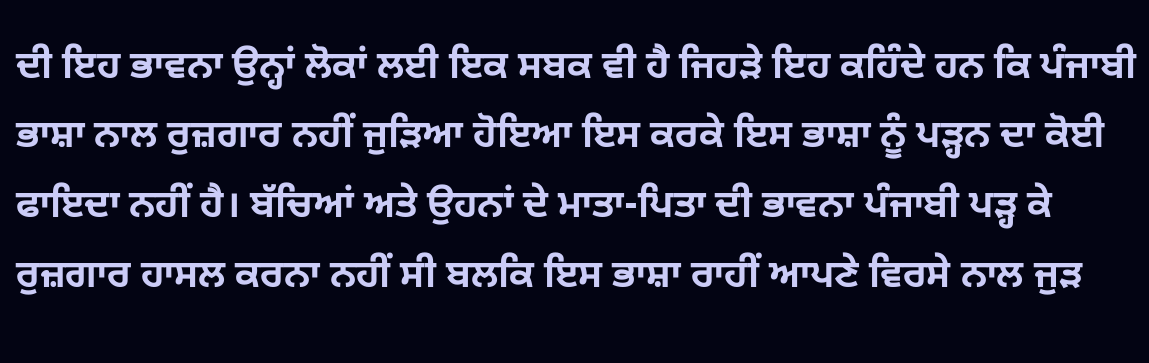ਦੀ ਇਹ ਭਾਵਨਾ ਉਨ੍ਹਾਂ ਲੋਕਾਂ ਲਈ ਇਕ ਸਬਕ ਵੀ ਹੈ ਜਿਹੜੇ ਇਹ ਕਹਿੰਦੇ ਹਨ ਕਿ ਪੰਜਾਬੀ ਭਾਸ਼ਾ ਨਾਲ ਰੁਜ਼ਗਾਰ ਨਹੀਂ ਜੁੜਿਆ ਹੋਇਆ ਇਸ ਕਰਕੇ ਇਸ ਭਾਸ਼ਾ ਨੂੰ ਪੜ੍ਹਨ ਦਾ ਕੋਈ ਫਾਇਦਾ ਨਹੀਂ ਹੈ। ਬੱਚਿਆਂ ਅਤੇ ਉਹਨਾਂ ਦੇ ਮਾਤਾ-ਪਿਤਾ ਦੀ ਭਾਵਨਾ ਪੰਜਾਬੀ ਪੜ੍ਹ ਕੇ ਰੁਜ਼ਗਾਰ ਹਾਸਲ ਕਰਨਾ ਨਹੀਂ ਸੀ ਬਲਕਿ ਇਸ ਭਾਸ਼ਾ ਰਾਹੀਂ ਆਪਣੇ ਵਿਰਸੇ ਨਾਲ ਜੁੜ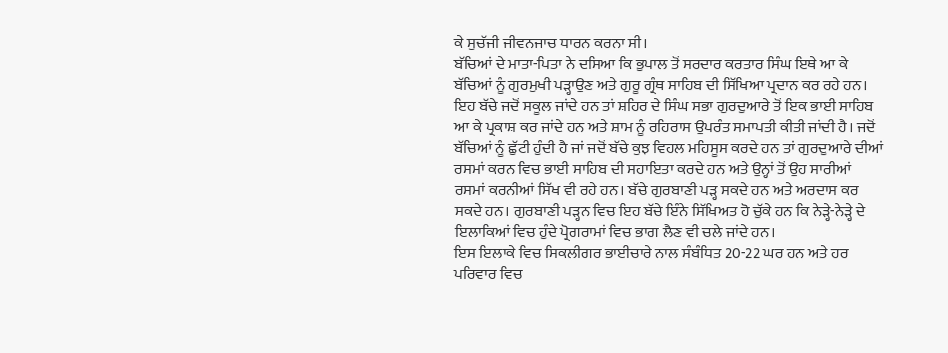ਕੇ ਸੁਚੱਜੀ ਜੀਵਨਜਾਚ ਧਾਰਨ ਕਰਨਾ ਸੀ।
ਬੱਚਿਆਂ ਦੇ ਮਾਤਾ-ਪਿਤਾ ਨੇ ਦਸਿਆ ਕਿ ਭੁਪਾਲ ਤੋਂ ਸਰਦਾਰ ਕਰਤਾਰ ਸਿੰਘ ਇਥੇ ਆ ਕੇ ਬੱਚਿਆਂ ਨੂੰ ਗੁਰਮੁਖੀ ਪੜ੍ਹਾਉਣ ਅਤੇ ਗੁਰੂ ਗ੍ਰੰਥ ਸਾਹਿਬ ਦੀ ਸਿੱਖਿਆ ਪ੍ਰਦਾਨ ਕਰ ਰਹੇ ਹਨ। ਇਹ ਬੱਚੇ ਜਦੋਂ ਸਕੂਲ ਜਾਂਦੇ ਹਨ ਤਾਂ ਸ਼ਹਿਰ ਦੇ ਸਿੰਘ ਸਭਾ ਗੁਰਦੁਆਰੇ ਤੋਂ ਇਕ ਭਾਈ ਸਾਹਿਬ ਆ ਕੇ ਪ੍ਰਕਾਸ਼ ਕਰ ਜਾਂਦੇ ਹਨ ਅਤੇ ਸ਼ਾਮ ਨੂੰ ਰਹਿਰਾਸ ਉਪਰੰਤ ਸਮਾਪਤੀ ਕੀਤੀ ਜਾਂਦੀ ਹੈ। ਜਦੋਂ ਬੱਚਿਆਂ ਨੂੰ ਛੁੱਟੀ ਹੁੰਦੀ ਹੈ ਜਾਂ ਜਦੋਂ ਬੱਚੇ ਕੁਝ ਵਿਹਲ ਮਹਿਸੂਸ ਕਰਦੇ ਹਨ ਤਾਂ ਗੁਰਦੁਆਰੇ ਦੀਆਂ ਰਸਮਾਂ ਕਰਨ ਵਿਚ ਭਾਈ ਸਾਹਿਬ ਦੀ ਸਹਾਇਤਾ ਕਰਦੇ ਹਨ ਅਤੇ ਉਨ੍ਹਾਂ ਤੋਂ ਉਹ ਸਾਰੀਆਂ ਰਸਮਾਂ ਕਰਨੀਆਂ ਸਿੱਖ ਵੀ ਰਹੇ ਹਨ। ਬੱਚੇ ਗੁਰਬਾਣੀ ਪੜ੍ਹ ਸਕਦੇ ਹਨ ਅਤੇ ਅਰਦਾਸ ਕਰ ਸਕਦੇ ਹਨ। ਗੁਰਬਾਣੀ ਪੜ੍ਹਨ ਵਿਚ ਇਹ ਬੱਚੇ ਇੰਨੇ ਸਿੱਖਿਅਤ ਹੋ ਚੁੱਕੇ ਹਨ ਕਿ ਨੇੜ੍ਹੇ-ਨੇੜ੍ਹੇ ਦੇ ਇਲਾਕਿਆਂ ਵਿਚ ਹੁੰਦੇ ਪ੍ਰੋਗਰਾਮਾਂ ਵਿਚ ਭਾਗ ਲੈਣ ਵੀ ਚਲੇ ਜਾਂਦੇ ਹਨ।
ਇਸ ਇਲਾਕੇ ਵਿਚ ਸਿਕਲੀਗਰ ਭਾਈਚਾਰੇ ਨਾਲ ਸੰਬੰਧਿਤ 20-22 ਘਰ ਹਨ ਅਤੇ ਹਰ ਪਰਿਵਾਰ ਵਿਚ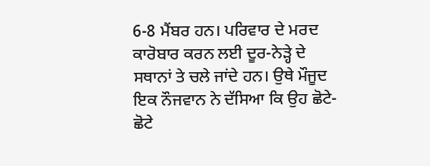6-8 ਮੈਂਬਰ ਹਨ। ਪਰਿਵਾਰ ਦੇ ਮਰਦ ਕਾਰੋਬਾਰ ਕਰਨ ਲਈ ਦੂਰ-ਨੇੜ੍ਹੇ ਦੇ ਸਥਾਨਾਂ ਤੇ ਚਲੇ ਜਾਂਦੇ ਹਨ। ਉਥੇ ਮੌਜੂਦ ਇਕ ਨੌਜਵਾਨ ਨੇ ਦੱਸਿਆ ਕਿ ਉਹ ਛੋਟੇ-ਛੋਟੇ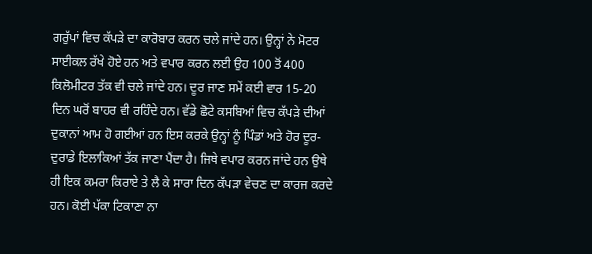ਗਰੁੱਪਾਂ ਵਿਚ ਕੱਪੜੇ ਦਾ ਕਾਰੋਬਾਰ ਕਰਨ ਚਲੇ ਜਾਂਦੇ ਹਨ। ਉਨ੍ਹਾਂ ਨੇ ਮੋਟਰ ਸਾਈਕਲ ਰੱਖੇ ਹੋਏ ਹਨ ਅਤੇ ਵਪਾਰ ਕਰਨ ਲਈ ਉਹ 100 ਤੋਂ 400 ਕਿਲੋਮੀਟਰ ਤੱਕ ਵੀ ਚਲੇ ਜਾਂਦੇ ਹਨ। ਦੂਰ ਜਾਣ ਸਮੇਂ ਕਈ ਵਾਰ 15-20 ਦਿਨ ਘਰੋਂ ਬਾਹਰ ਵੀ ਰਹਿੰਦੇ ਹਨ। ਵੱਡੇ ਛੋਟੇ ਕਸਬਿਆਂ ਵਿਚ ਕੱਪੜੇ ਦੀਆਂ ਦੁਕਾਨਾਂ ਆਮ ਹੋ ਗਈਆਂ ਹਨ ਇਸ ਕਰਕੇ ਉਨ੍ਹਾਂ ਨੂੰ ਪਿੰਡਾਂ ਅਤੇ ਹੋਰ ਦੂਰ-ਦੁਰਾਡੇ ਇਲਾਕਿਆਂ ਤੱਕ ਜਾਣਾ ਪੈਂਦਾ ਹੈ। ਜਿਥੇ ਵਪਾਰ ਕਰਨ ਜਾਂਦੇ ਹਨ ਉਥੇ ਹੀ ਇਕ ਕਮਰਾ ਕਿਰਾਏ ਤੇ ਲੈ ਕੇ ਸਾਰਾ ਦਿਨ ਕੱਪੜਾ ਵੇਚਣ ਦਾ ਕਾਰਜ ਕਰਦੇ ਹਨ। ਕੋਈ ਪੱਕਾ ਟਿਕਾਣਾ ਨਾ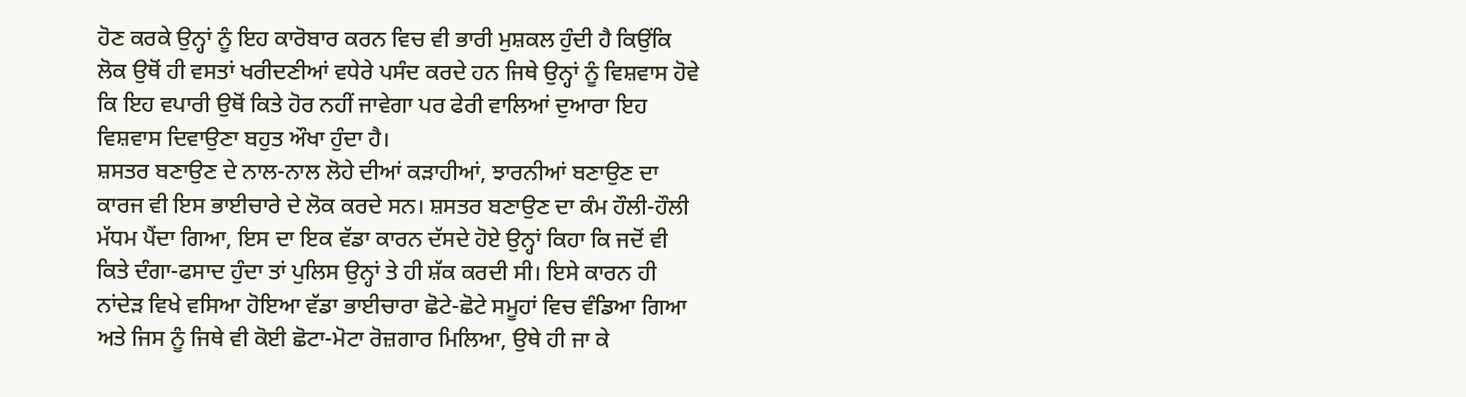ਹੋਣ ਕਰਕੇ ਉਨ੍ਹਾਂ ਨੂੰ ਇਹ ਕਾਰੋਬਾਰ ਕਰਨ ਵਿਚ ਵੀ ਭਾਰੀ ਮੁਸ਼ਕਲ ਹੁੰਦੀ ਹੈ ਕਿਉਂਕਿ ਲੋਕ ਉਥੋਂ ਹੀ ਵਸਤਾਂ ਖਰੀਦਣੀਆਂ ਵਧੇਰੇ ਪਸੰਦ ਕਰਦੇ ਹਨ ਜਿਥੇ ਉਨ੍ਹਾਂ ਨੂੰ ਵਿਸ਼ਵਾਸ ਹੋਵੇ ਕਿ ਇਹ ਵਪਾਰੀ ਉਥੋਂ ਕਿਤੇ ਹੋਰ ਨਹੀਂ ਜਾਵੇਗਾ ਪਰ ਫੇਰੀ ਵਾਲਿਆਂ ਦੁਆਰਾ ਇਹ ਵਿਸ਼ਵਾਸ ਦਿਵਾਉਣਾ ਬਹੁਤ ਔਖਾ ਹੁੰਦਾ ਹੈ।
ਸ਼ਸਤਰ ਬਣਾਉਣ ਦੇ ਨਾਲ-ਨਾਲ ਲੋਹੇ ਦੀਆਂ ਕੜਾਹੀਆਂ, ਝਾਰਨੀਆਂ ਬਣਾਉਣ ਦਾ ਕਾਰਜ ਵੀ ਇਸ ਭਾਈਚਾਰੇ ਦੇ ਲੋਕ ਕਰਦੇ ਸਨ। ਸ਼ਸਤਰ ਬਣਾਉਣ ਦਾ ਕੰਮ ਹੌਲੀ-ਹੌਲੀ ਮੱਧਮ ਪੈਂਦਾ ਗਿਆ, ਇਸ ਦਾ ਇਕ ਵੱਡਾ ਕਾਰਨ ਦੱਸਦੇ ਹੋਏ ਉਨ੍ਹਾਂ ਕਿਹਾ ਕਿ ਜਦੋਂ ਵੀ ਕਿਤੇ ਦੰਗਾ-ਫਸਾਦ ਹੁੰਦਾ ਤਾਂ ਪੁਲਿਸ ਉਨ੍ਹਾਂ ਤੇ ਹੀ ਸ਼ੱਕ ਕਰਦੀ ਸੀ। ਇਸੇ ਕਾਰਨ ਹੀ ਨਾਂਦੇੜ ਵਿਖੇ ਵਸਿਆ ਹੋਇਆ ਵੱਡਾ ਭਾਈਚਾਰਾ ਛੋਟੇ-ਛੋਟੇ ਸਮੂਹਾਂ ਵਿਚ ਵੰਡਿਆ ਗਿਆ ਅਤੇ ਜਿਸ ਨੂੰ ਜਿਥੇ ਵੀ ਕੋਈ ਛੋਟਾ-ਮੋਟਾ ਰੋਜ਼ਗਾਰ ਮਿਲਿਆ, ਉਥੇ ਹੀ ਜਾ ਕੇ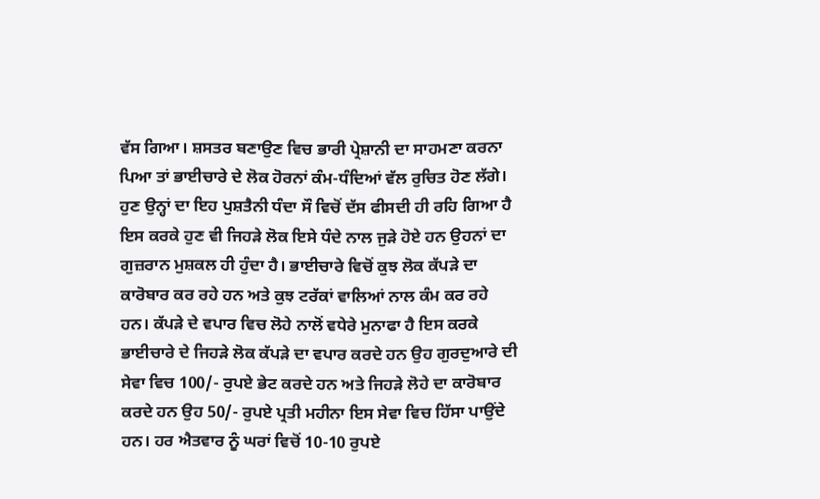ਵੱਸ ਗਿਆ। ਸ਼ਸਤਰ ਬਣਾਉਣ ਵਿਚ ਭਾਰੀ ਪ੍ਰੇਸ਼ਾਨੀ ਦਾ ਸਾਹਮਣਾ ਕਰਨਾ ਪਿਆ ਤਾਂ ਭਾਈਚਾਰੇ ਦੇ ਲੋਕ ਹੋਰਨਾਂ ਕੰਮ-ਧੰਦਿਆਂ ਵੱਲ ਰੁਚਿਤ ਹੋਣ ਲੱਗੇ। ਹੁਣ ਉਨ੍ਹਾਂ ਦਾ ਇਹ ਪੁਸ਼ਤੈਨੀ ਧੰਦਾ ਸੌ ਵਿਚੋਂ ਦੱਸ ਫੀਸਦੀ ਹੀ ਰਹਿ ਗਿਆ ਹੈ ਇਸ ਕਰਕੇ ਹੁਣ ਵੀ ਜਿਹੜੇ ਲੋਕ ਇਸੇ ਧੰਦੇ ਨਾਲ ਜੁੜੇ ਹੋਏ ਹਨ ਉਹਨਾਂ ਦਾ ਗੁਜ਼ਰਾਨ ਮੁਸ਼ਕਲ ਹੀ ਹੁੰਦਾ ਹੈ। ਭਾਈਚਾਰੇ ਵਿਚੋਂ ਕੁਝ ਲੋਕ ਕੱਪੜੇ ਦਾ ਕਾਰੋਬਾਰ ਕਰ ਰਹੇ ਹਨ ਅਤੇ ਕੁਝ ਟਰੱਕਾਂ ਵਾਲਿਆਂ ਨਾਲ ਕੰਮ ਕਰ ਰਹੇ ਹਨ। ਕੱਪੜੇ ਦੇ ਵਪਾਰ ਵਿਚ ਲੋਹੇ ਨਾਲੋਂ ਵਧੇਰੇ ਮੁਨਾਫਾ ਹੈ ਇਸ ਕਰਕੇ ਭਾਈਚਾਰੇ ਦੇ ਜਿਹੜੇ ਲੋਕ ਕੱਪੜੇ ਦਾ ਵਪਾਰ ਕਰਦੇ ਹਨ ਉਹ ਗੁਰਦੁਆਰੇ ਦੀ ਸੇਵਾ ਵਿਚ 100/- ਰੁਪਏ ਭੇਟ ਕਰਦੇ ਹਨ ਅਤੇ ਜਿਹੜੇ ਲੋਹੇ ਦਾ ਕਾਰੋਬਾਰ ਕਰਦੇ ਹਨ ਉਹ 50/- ਰੁਪਏ ਪ੍ਰਤੀ ਮਹੀਨਾ ਇਸ ਸੇਵਾ ਵਿਚ ਹਿੱਸਾ ਪਾਉਂਦੇ ਹਨ। ਹਰ ਐਤਵਾਰ ਨੂੰ ਘਰਾਂ ਵਿਚੋਂ 10-10 ਰੁਪਏ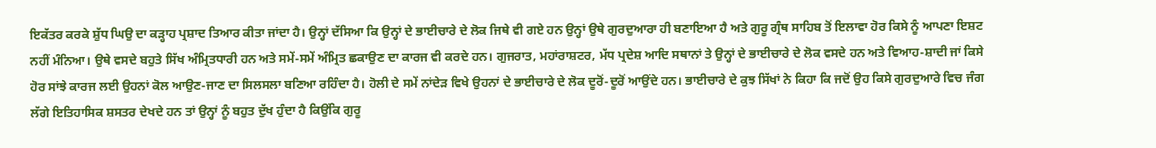ਇਕੱਤਰ ਕਰਕੇ ਸ਼ੁੱਧ ਘਿਉ ਦਾ ਕੜ੍ਹਾਹ ਪ੍ਰਸ਼ਾਦ ਤਿਆਰ ਕੀਤਾ ਜਾਂਦਾ ਹੈ। ਉਨ੍ਹਾਂ ਦੱਸਿਆ ਕਿ ਉਨ੍ਹਾਂ ਦੇ ਭਾਈਚਾਰੇ ਦੇ ਲੋਕ ਜਿਥੇ ਵੀ ਗਏ ਹਨ ਉਨ੍ਹਾਂ ਉਥੇ ਗੁਰਦੁਆਰਾ ਹੀ ਬਣਾਇਆ ਹੈ ਅਤੇ ਗੁਰੂ ਗ੍ਰੰਥ ਸਾਹਿਬ ਤੋਂ ਇਲਾਵਾ ਹੋਰ ਕਿਸੇ ਨੂੰ ਆਪਣਾ ਇਸ਼ਟ ਨਹੀਂ ਮੰਨਿਆ। ਉਥੇ ਵਸਦੇ ਬਹੁਤੇ ਸਿੱਖ ਅੰਮ੍ਰਿਤਧਾਰੀ ਹਨ ਅਤੇ ਸਮੇਂ-ਸਮੇਂ ਅੰਮ੍ਰਿਤ ਛਕਾਉਣ ਦਾ ਕਾਰਜ ਵੀ ਕਰਦੇ ਹਨ। ਗੁਜਰਾਤ, ਮਹਾਂਰਾਸ਼ਟਰ, ਮੱਧ ਪ੍ਰਦੇਸ਼ ਆਦਿ ਸਥਾਨਾਂ ਤੇ ਉਨ੍ਹਾਂ ਦੇ ਭਾਈਚਾਰੇ ਦੇ ਲੋਕ ਵਸਦੇ ਹਨ ਅਤੇ ਵਿਆਹ-ਸ਼ਾਦੀ ਜਾਂ ਕਿਸੇ ਹੋਰ ਸਾਂਝੇ ਕਾਰਜ ਲਈ ਉਹਨਾਂ ਕੋਲ ਆਉਣ-ਜਾਣ ਦਾ ਸਿਲਸਲਾ ਬਣਿਆ ਰਹਿੰਦਾ ਹੈ। ਹੋਲੀ ਦੇ ਸਮੇਂ ਨਾਂਦੇੜ ਵਿਖੇ ਉਹਨਾਂ ਦੇ ਭਾਈਚਾਰੇ ਦੇ ਲੋਕ ਦੂਰੋਂ-ਦੂਰੋਂ ਆਉਂਦੇ ਹਨ। ਭਾਈਚਾਰੇ ਦੇ ਕੁਝ ਸਿੱਖਾਂ ਨੇ ਕਿਹਾ ਕਿ ਜਦੋਂ ਉਹ ਕਿਸੇ ਗੁਰਦੁਆਰੇ ਵਿਚ ਜੰਗ ਲੱਗੇ ਇਤਿਹਾਸਿਕ ਸ਼ਸਤਰ ਦੇਖਦੇ ਹਨ ਤਾਂ ਉਨ੍ਹਾਂ ਨੂੰ ਬਹੁਤ ਦੁੱਖ ਹੁੰਦਾ ਹੈ ਕਿਉਂਕਿ ਗੁਰੂ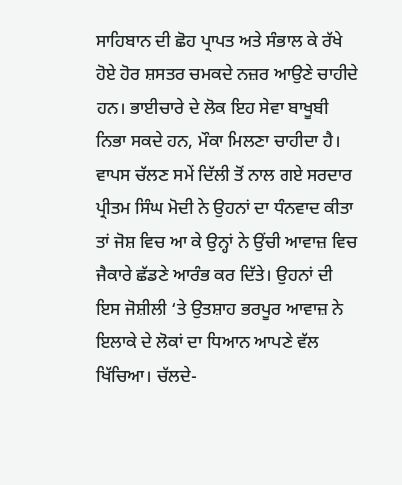ਸਾਹਿਬਾਨ ਦੀ ਛੋਹ ਪ੍ਰਾਪਤ ਅਤੇ ਸੰਭਾਲ ਕੇ ਰੱਖੇ ਹੋਏ ਹੋਰ ਸ਼ਸਤਰ ਚਮਕਦੇ ਨਜ਼ਰ ਆਉਣੇ ਚਾਹੀਦੇ ਹਨ। ਭਾਈਚਾਰੇ ਦੇ ਲੋਕ ਇਹ ਸੇਵਾ ਬਾਖੂਬੀ ਨਿਭਾ ਸਕਦੇ ਹਨ, ਮੌਕਾ ਮਿਲਣਾ ਚਾਹੀਦਾ ਹੈ।
ਵਾਪਸ ਚੱਲਣ ਸਮੇਂ ਦਿੱਲੀ ਤੋਂ ਨਾਲ ਗਏ ਸਰਦਾਰ ਪ੍ਰੀਤਮ ਸਿੰਘ ਮੋਦੀ ਨੇ ਉਹਨਾਂ ਦਾ ਧੰਨਵਾਦ ਕੀਤਾ ਤਾਂ ਜੋਸ਼ ਵਿਚ ਆ ਕੇ ਉਨ੍ਹਾਂ ਨੇ ਉਂਚੀ ਆਵਾਜ਼ ਵਿਚ ਜੈਕਾਰੇ ਛੱਡਣੇ ਆਰੰਭ ਕਰ ਦਿੱਤੇ। ਉਹਨਾਂ ਦੀ ਇਸ ਜੋਸ਼ੀਲੀ ‘ਤੇ ਉਤਸ਼ਾਹ ਭਰਪੂਰ ਆਵਾਜ਼ ਨੇ ਇਲਾਕੇ ਦੇ ਲੋਕਾਂ ਦਾ ਧਿਆਨ ਆਪਣੇ ਵੱਲ ਖਿੱਚਿਆ। ਚੱਲਦੇ-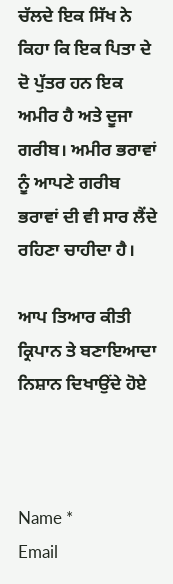ਚੱਲਦੇ ਇਕ ਸਿੱਖ ਨੇ ਕਿਹਾ ਕਿ ਇਕ ਪਿਤਾ ਦੇ ਦੋ ਪੁੱਤਰ ਹਨ ਇਕ ਅਮੀਰ ਹੈ ਅਤੇ ਦੂਜਾ ਗਰੀਬ। ਅਮੀਰ ਭਰਾਵਾਂ ਨੂੰ ਆਪਣੇ ਗਰੀਬ ਭਰਾਵਾਂ ਦੀ ਵੀ ਸਾਰ ਲੈਂਦੇ ਰਹਿਣਾ ਚਾਹੀਦਾ ਹੈ।

ਆਪ ਤਿਆਰ ਕੀਤੀ ਕ੍ਰਿਪਾਨ ਤੇ ਬਣਾਇਆਦਾ ਨਿਸ਼ਾਨ ਦਿਖਾਉਂਦੇ ਹੋਏ



Name *
Email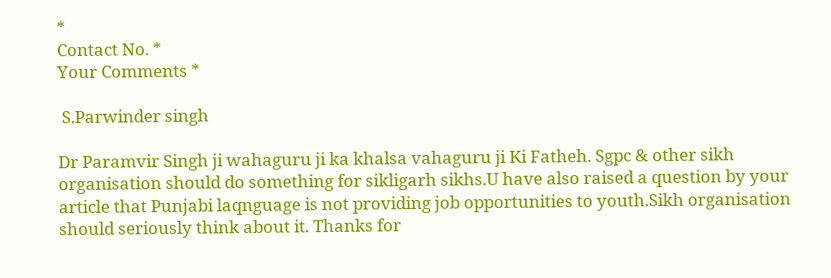*
Contact No. *
Your Comments *

 S.Parwinder singh

Dr Paramvir Singh ji wahaguru ji ka khalsa vahaguru ji Ki Fatheh. Sgpc & other sikh organisation should do something for sikligarh sikhs.U have also raised a question by your article that Punjabi laqnguage is not providing job opportunities to youth.Sikh organisation should seriously think about it. Thanks for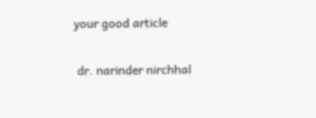your good article

 dr. narinder nirchhal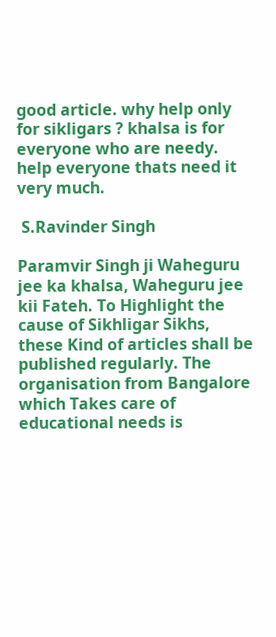good article. why help only for sikligars ? khalsa is for everyone who are needy. help everyone thats need it very much.

 S.Ravinder Singh

Paramvir Singh ji Waheguru jee ka khalsa, Waheguru jee kii Fateh. To Highlight the cause of Sikhligar Sikhs, these Kind of articles shall be published regularly. The organisation from Bangalore which Takes care of educational needs is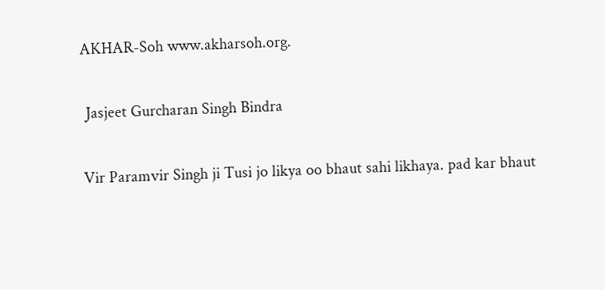AKHAR-Soh www.akharsoh.org.

 Jasjeet Gurcharan Singh Bindra

Vir Paramvir Singh ji Tusi jo likya oo bhaut sahi likhaya. pad kar bhaut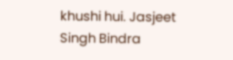khushi hui. Jasjeet Singh Bindra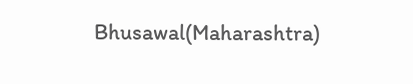Bhusawal(Maharashtra)